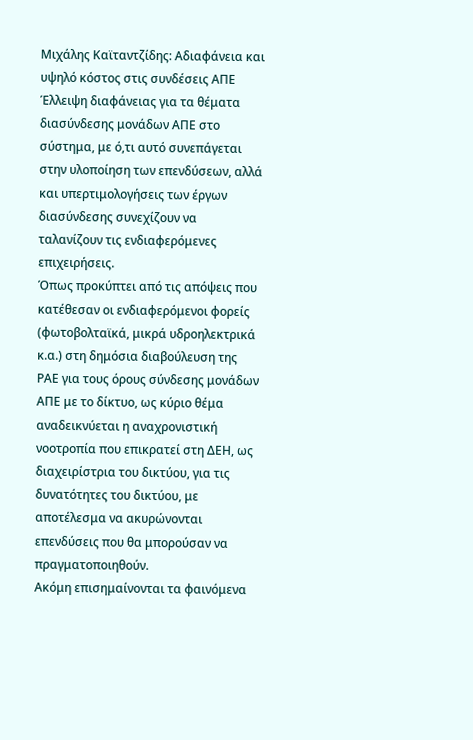Μιχάλης Καϊταντζίδης: Aδιαφάνεια και υψηλό κόστος στις συνδέσεις ΑΠΕ
Έλλειψη διαφάνειας για τα θέματα διασύνδεσης μονάδων ΑΠΕ στο σύστημα, με ό,τι αυτό συνεπάγεται στην υλοποίηση των επενδύσεων, αλλά και υπερτιμολογήσεις των έργων διασύνδεσης συνεχίζουν να ταλανίζουν τις ενδιαφερόμενες επιχειρήσεις.
Όπως προκύπτει από τις απόψεις που κατέθεσαν οι ενδιαφερόμενοι φορείς (φωτοβολταϊκά, μικρά υδροηλεκτρικά κ.α.) στη δημόσια διαβούλευση της ΡΑΕ για τους όρους σύνδεσης μονάδων ΑΠΕ με το δίκτυο, ως κύριο θέμα αναδεικνύεται η αναχρονιστική νοοτροπία που επικρατεί στη ΔΕΗ, ως διαχειρίστρια του δικτύου, για τις δυνατότητες του δικτύου, με αποτέλεσμα να ακυρώνονται επενδύσεις που θα μπορούσαν να πραγματοποιηθούν.
Ακόμη επισημαίνονται τα φαινόμενα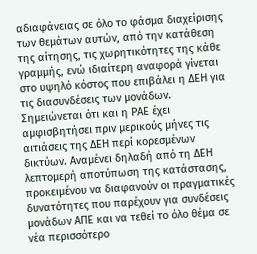αδιαφάνειας σε όλο το φάσμα διαχείρισης των θεμάτων αυτών, από την κατάθεση της αίτησης, τις χωρητικότητες της κάθε γραμμής, ενώ ιδιαίτερη αναφορά γίνεται στο υψηλό κόστος που επιβάλει η ΔΕΗ για τις διασυνδέσεις των μονάδων.
Σημειώνεται ότι και η ΡΑΕ έχει αμφισβητήσει πριν μερικούς μήνες τις αιτιάσεις της ΔΕΗ περί κορεσμένων δικτύων. Αναμένει δηλαδή από τη ΔΕΗ λεπτομερή αποτύπωση της κατάστασης, προκειμένου να διαφανούν οι πραγματικές δυνατότητες που παρέχουν για συνδέσεις μονάδων ΑΠΕ και να τεθεί το όλο θέμα σε νέα περισσότερο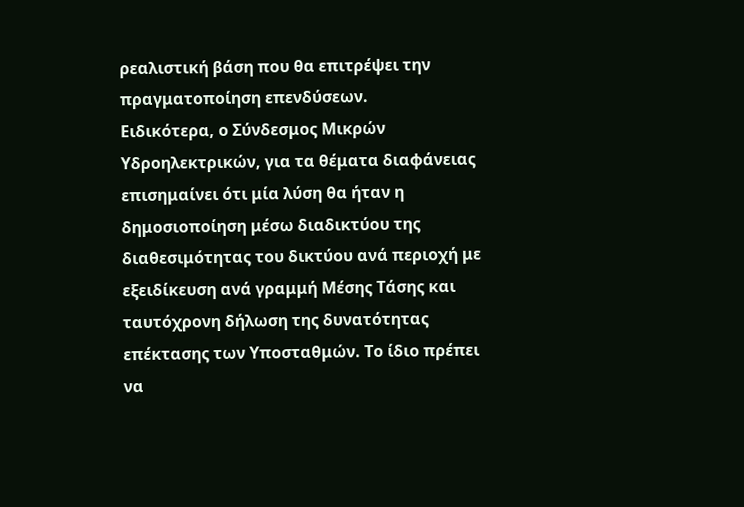ρεαλιστική βάση που θα επιτρέψει την πραγματοποίηση επενδύσεων.
Ειδικότερα, ο Σύνδεσμος Μικρών Υδροηλεκτρικών, για τα θέματα διαφάνειας επισημαίνει ότι μία λύση θα ήταν η δημοσιοποίηση μέσω διαδικτύου της διαθεσιμότητας του δικτύου ανά περιοχή με εξειδίκευση ανά γραμμή Μέσης Τάσης και ταυτόχρονη δήλωση της δυνατότητας επέκτασης των Υποσταθμών. Το ίδιο πρέπει να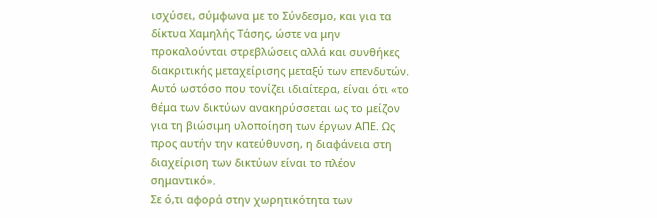ισχύσει, σύμφωνα με το Σύνδεσμο, και για τα δίκτυα Χαμηλής Τάσης, ώστε να μην προκαλούνται στρεβλώσεις αλλά και συνθήκες διακριτικής μεταχείρισης μεταξύ των επενδυτών.
Αυτό ωστόσο που τονίζει ιδιαίτερα, είναι ότι «το θέμα των δικτύων ανακηρύσσεται ως το μείζον για τη βιώσιμη υλοποίηση των έργων ΑΠΕ. Ως προς αυτήν την κατεύθυνση, η διαφάνεια στη διαχείριση των δικτύων είναι το πλέον σημαντικό».
Σε ό,τι αφορά στην χωρητικότητα των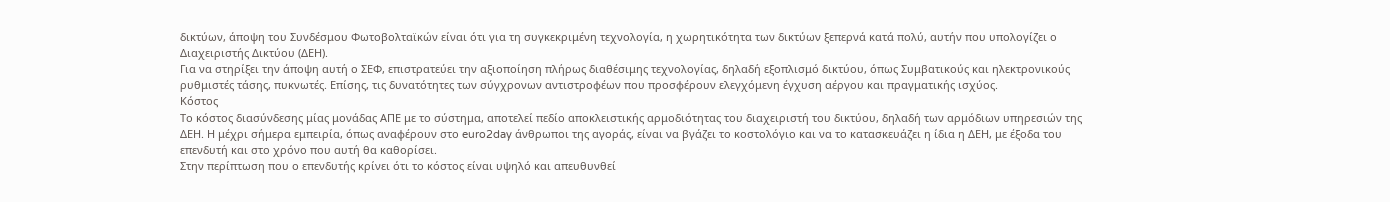δικτύων, άποψη του Συνδέσμου Φωτοβολταϊκών είναι ότι για τη συγκεκριμένη τεχνολογία, η χωρητικότητα των δικτύων ξεπερνά κατά πολύ, αυτήν που υπολογίζει ο Διαχειριστής Δικτύου (ΔΕΗ).
Για να στηρίξει την άποψη αυτή ο ΣΕΦ, επιστρατεύει την αξιοποίηση πλήρως διαθέσιμης τεχνολογίας, δηλαδή εξοπλισμό δικτύου, όπως Συμβατικούς και ηλεκτρονικούς ρυθμιστές τάσης, πυκνωτές. Επίσης, τις δυνατότητες των σύγχρονων αντιστροφέων που προσφέρουν ελεγχόμενη έγχυση αέργου και πραγματικής ισχύος.
Κόστος
Το κόστος διασύνδεσης μίας μονάδας ΑΠΕ με το σύστημα, αποτελεί πεδίο αποκλειστικής αρμοδιότητας του διαχειριστή του δικτύου, δηλαδή των αρμόδιων υπηρεσιών της ΔΕΗ. Η μέχρι σήμερα εμπειρία, όπως αναφέρουν στο euro2day άνθρωποι της αγοράς, είναι να βγάζει το κοστολόγιο και να το κατασκευάζει η ίδια η ΔΕΗ, με έξοδα του επενδυτή και στο χρόνο που αυτή θα καθορίσει.
Στην περίπτωση που ο επενδυτής κρίνει ότι το κόστος είναι υψηλό και απευθυνθεί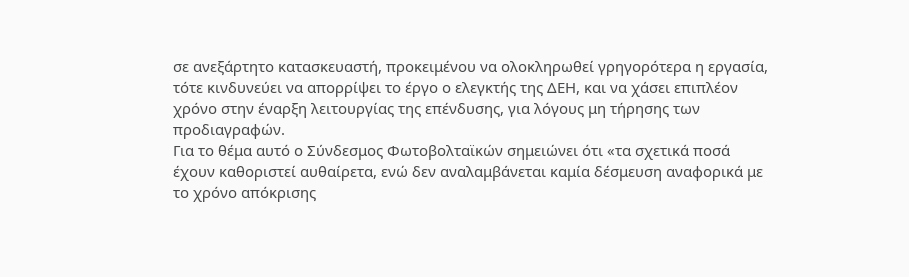σε ανεξάρτητο κατασκευαστή, προκειμένου να ολοκληρωθεί γρηγορότερα η εργασία, τότε κινδυνεύει να απορρίψει το έργο ο ελεγκτής της ΔΕΗ, και να χάσει επιπλέον χρόνο στην έναρξη λειτουργίας της επένδυσης, για λόγους μη τήρησης των προδιαγραφών.
Για το θέμα αυτό ο Σύνδεσμος Φωτοβολταϊκών σημειώνει ότι «τα σχετικά ποσά έχουν καθοριστεί αυθαίρετα, ενώ δεν αναλαμβάνεται καμία δέσμευση αναφορικά με το χρόνο απόκρισης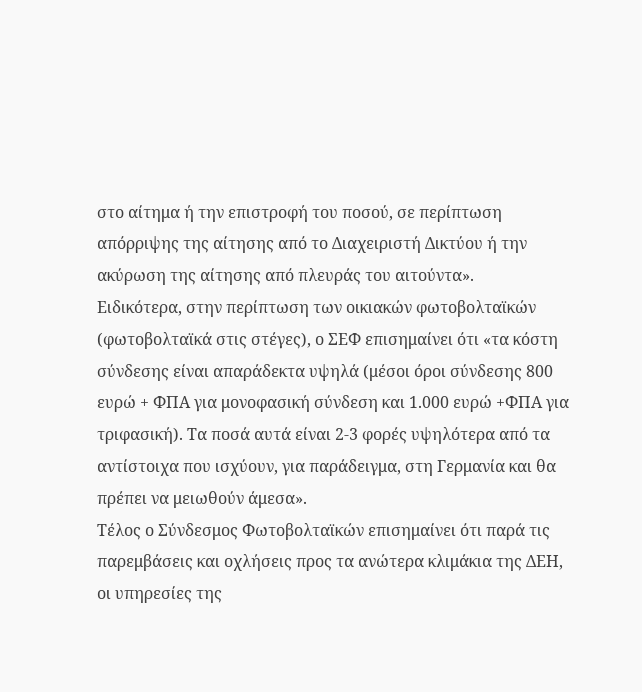στο αίτημα ή την επιστροφή του ποσού, σε περίπτωση απόρριψης της αίτησης από το Διαχειριστή Δικτύου ή την ακύρωση της αίτησης από πλευράς του αιτούντα».
Ειδικότερα, στην περίπτωση των οικιακών φωτοβολταϊκών (φωτοβολταϊκά στις στέγες), ο ΣΕΦ επισημαίνει ότι «τα κόστη σύνδεσης είναι απαράδεκτα υψηλά (μέσοι όροι σύνδεσης 800 ευρώ + ΦΠΑ για μονοφασική σύνδεση και 1.000 ευρώ +ΦΠΑ για τριφασική). Τα ποσά αυτά είναι 2-3 φορές υψηλότερα από τα αντίστοιχα που ισχύουν, για παράδειγμα, στη Γερμανία και θα πρέπει να μειωθούν άμεσα».
Τέλος ο Σύνδεσμος Φωτοβολταϊκών επισημαίνει ότι παρά τις παρεμβάσεις και οχλήσεις προς τα ανώτερα κλιμάκια της ΔΕΗ, οι υπηρεσίες της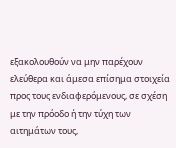εξακολουθούν να μην παρέχουν ελεύθερα και άμεσα επίσημα στοιχεία προς τους ενδιαφερόμενους, σε σχέση με την πρόοδο ή την τύχη των αιτημάτων τους,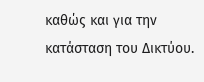καθώς και για την κατάσταση του Δικτύου.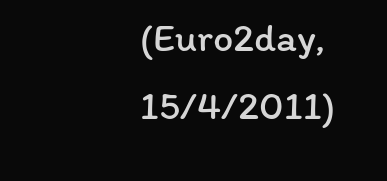(Euro2day, 15/4/2011)